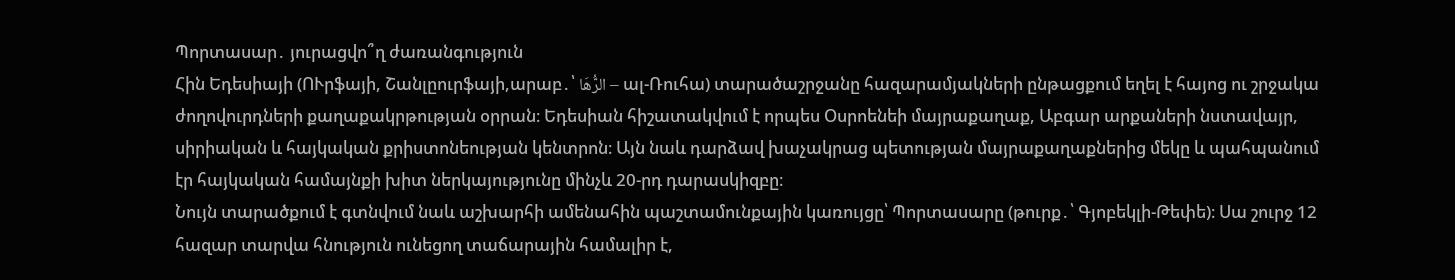Պորտասար․ յուրացվո՞ղ ժառանգություն
Հին Եդեսիայի (ՈՒրֆայի, Շանլըուրֆայի,արաբ․՝ الرُّهَا – ալ-Ռուհա) տարածաշրջանը հազարամյակների ընթացքում եղել է հայոց ու շրջակա ժողովուրդների քաղաքակրթության օրրան։ Եդեսիան հիշատակվում է որպես Օսրոենեի մայրաքաղաք, Աբգար արքաների նստավայր, սիրիական և հայկական քրիստոնեության կենտրոն։ Այն նաև դարձավ խաչակրաց պետության մայրաքաղաքներից մեկը և պահպանում էր հայկական համայնքի խիտ ներկայությունը մինչև 20-րդ դարասկիզբը։
Նույն տարածքում է գտնվում նաև աշխարհի ամենահին պաշտամունքային կառույցը՝ Պորտասարը (թուրք․՝ Գյոբեկլի-Թեփե)։ Սա շուրջ 12 հազար տարվա հնություն ունեցող տաճարային համալիր է,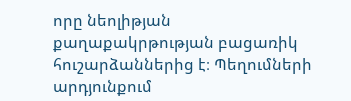որը նեոլիթյան քաղաքակրթության բացառիկ հուշարձաններից է։ Պեղումների արդյունքում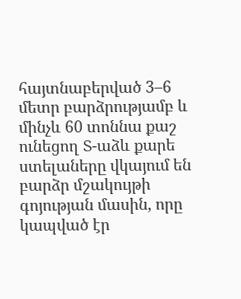հայտնաբերված 3–6 մետր բարձրությամբ և մինչև 60 տոննա քաշ ունեցող Տ-աձև քարե ստելաները վկայում են բարձր մշակույթի գոյության մասին, որը կապված էր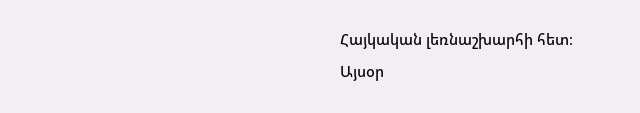Հայկական լեռնաշխարհի հետ։
Այսօր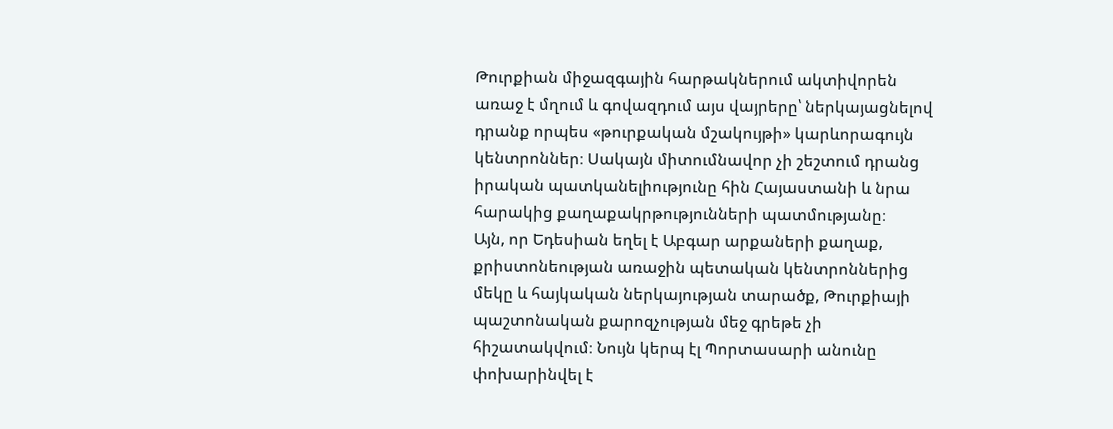Թուրքիան միջազգային հարթակներում ակտիվորեն առաջ է մղում և գովազդում այս վայրերը՝ ներկայացնելով դրանք որպես «թուրքական մշակույթի» կարևորագույն կենտրոններ։ Սակայն միտումնավոր չի շեշտում դրանց իրական պատկանելիությունը հին Հայաստանի և նրա հարակից քաղաքակրթությունների պատմությանը։
Այն, որ Եդեսիան եղել է Աբգար արքաների քաղաք, քրիստոնեության առաջին պետական կենտրոններից մեկը և հայկական ներկայության տարածք, Թուրքիայի պաշտոնական քարոզչության մեջ գրեթե չի հիշատակվում։ Նույն կերպ էլ Պորտասարի անունը փոխարինվել է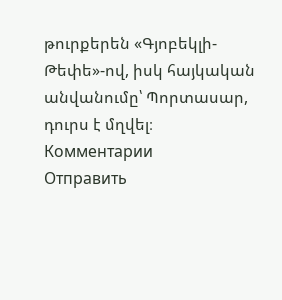թուրքերեն «Գյոբեկլի-Թեփե»-ով, իսկ հայկական անվանումը՝ Պորտասար, դուրս է մղվել։
Комментарии
Отправить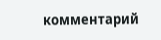комментарий